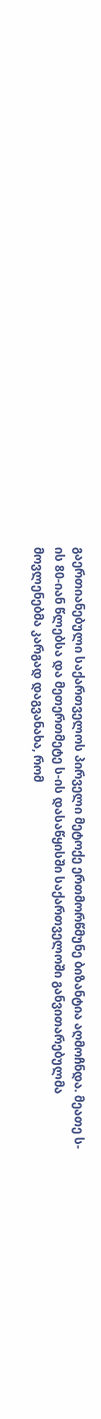გაერთიანებული საქართველოს პირველი მეტოქე ერთმორწმუნე ბიზანტია აღმოჩნდა. მეათე ს-ის 80-იან წლებსა და მეთერთმეტე ს-ის დასაწყისში საქართველოში განვითარებულმა მოვლენებმა კარგად დაგვანახა, რომ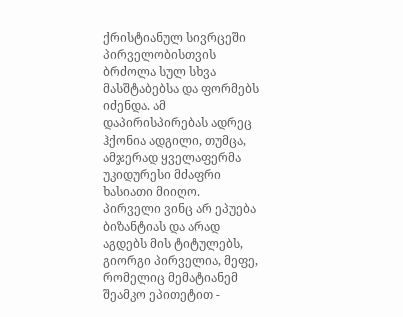ქრისტიანულ სივრცეში პირველობისთვის ბრძოლა სულ სხვა მასშტაბებსა და ფორმებს იძენდა. ამ დაპირისპირებას ადრეც ჰქონია ადგილი, თუმცა, ამჯერად ყველაფერმა უკიდურესი მძაფრი ხასიათი მიიღო.
პირველი ვინც არ ეპუება ბიზანტიას და არად აგდებს მის ტიტულებს, გიორგი პირველია, მეფე, რომელიც მემატიანემ შეამკო ეპითეტით -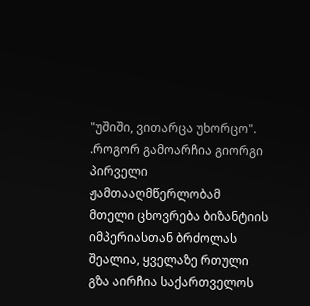"უშიში, ვითარცა უხორცო".
.როგორ გამოარჩია გიორგი პირველი ჟამთააღმწერლობამ
მთელი ცხოვრება ბიზანტიის იმპერიასთან ბრძოლას შეალია, ყველაზე რთული გზა აირჩია საქართველოს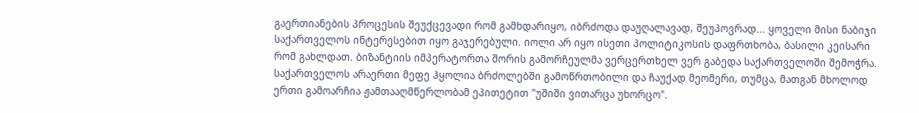გაერთიანების პროცესის შეუქცევადი რომ გამხდარიყო, იბრძოდა დაუღალავად, შეუპოვრად... ყოველი მისი ნაბიჯი საქართველოს ინტერესებით იყო გაჯერებული. იოლი არ იყო ისეთი პოლიტიკოსის დაფრთხობა, ბასილი კეისარი რომ გახლდათ. ბიზანტიის იმპერატორთა შორის გამორჩეულმა ვერცერთხელ ვერ გაბედა საქართველოში შემოჭრა.
საქართველოს არაერთი მეფე ჰყოლია ბრძოლებში გამოწრთობილი და ჩაუქად მეომერი, თუმცა, მათგან მხოლოდ ერთი გამოარჩია ჟამთააღმწერლობამ ეპითეტით "უშიში ვითარცა უხორცო".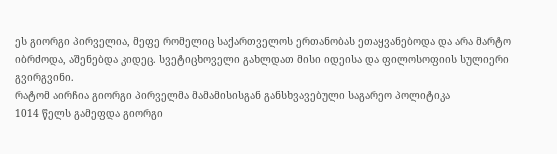ეს გიორგი პირველია, მეფე რომელიც საქართველოს ერთანობას ეთაყვანებოდა და არა მარტო იბრძოდა, აშენებდა კიდეც. სვეტიცხოველი გახლდათ მისი იდეისა და ფილოსოფიის სულიერი გვირგვინი.
რატომ აირჩია გიორგი პირველმა მამამისისგან განსხვავებული საგარეო პოლიტიკა
1014 წელს გამეფდა გიორგი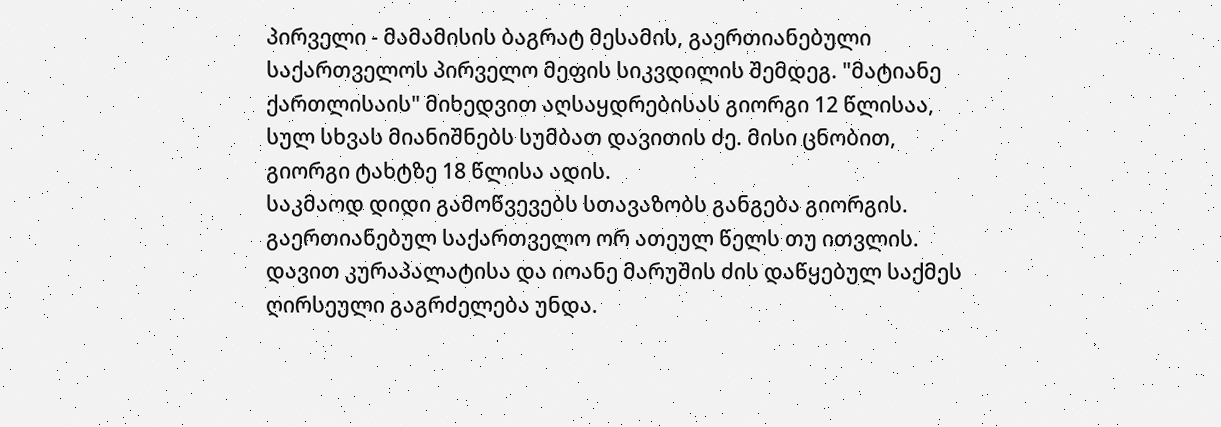პირველი - მამამისის ბაგრატ მესამის, გაერთიანებული საქართველოს პირველო მეფის სიკვდილის შემდეგ. "მატიანე ქართლისაის" მიხედვით აღსაყდრებისას გიორგი 12 წლისაა, სულ სხვას მიანიშნებს სუმბათ დავითის ძე. მისი ცნობით, გიორგი ტახტზე 18 წლისა ადის.
საკმაოდ დიდი გამოწვევებს სთავაზობს განგება გიორგის. გაერთიანებულ საქართველო ორ ათეულ წელს თუ ითვლის. დავით კურაპალატისა და იოანე მარუშის ძის დაწყებულ საქმეს ღირსეული გაგრძელება უნდა.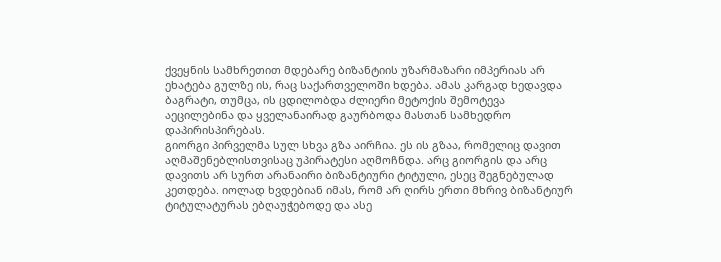ქვეყნის სამხრეთით მდებარე ბიზანტიის უზარმაზარი იმპერიას არ ეხატება გულზე ის, რაც საქართველოში ხდება. ამას კარგად ხედავდა ბაგრატი, თუმცა, ის ცდილობდა ძლიერი მეტოქის შემოტევა აეცილებინა და ყველანაირად გაურბოდა მასთან სამხედრო დაპირისპირებას.
გიორგი პირველმა სულ სხვა გზა აირჩია. ეს ის გზაა, რომელიც დავით აღმაშენებლისთვისაც უპირატესი აღმოჩნდა. არც გიორგის და არც დავითს არ სურთ არანაირი ბიზანტიური ტიტული, ესეც შეგნებულად კეთდება. იოლად ხვდებიან იმას, რომ არ ღირს ერთი მხრივ ბიზანტიურ ტიტულატურას ებღაუჭებოდე და ასე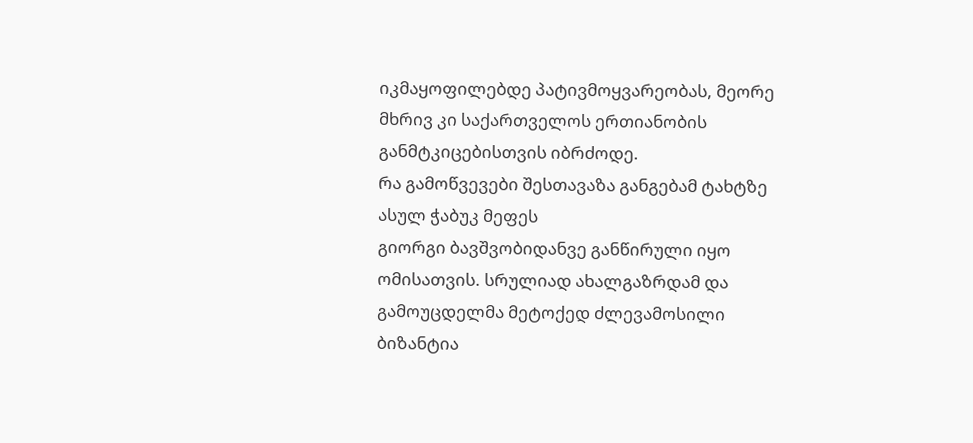იკმაყოფილებდე პატივმოყვარეობას, მეორე მხრივ კი საქართველოს ერთიანობის განმტკიცებისთვის იბრძოდე.
რა გამოწვევები შესთავაზა განგებამ ტახტზე ასულ ჭაბუკ მეფეს
გიორგი ბავშვობიდანვე განწირული იყო ომისათვის. სრულიად ახალგაზრდამ და გამოუცდელმა მეტოქედ ძლევამოსილი ბიზანტია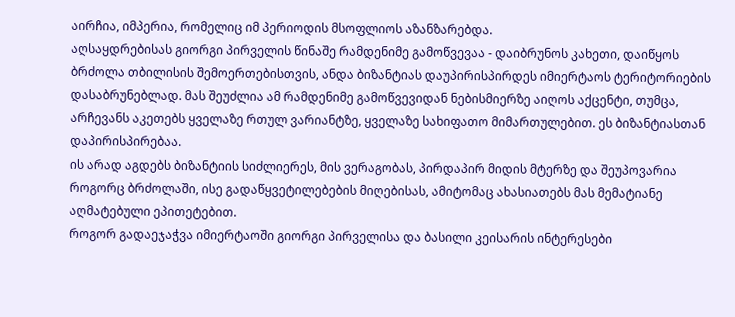აირჩია, იმპერია, რომელიც იმ პერიოდის მსოფლიოს აზანზარებდა.
აღსაყდრებისას გიორგი პირველის წინაშე რამდენიმე გამოწვევაა - დაიბრუნოს კახეთი, დაიწყოს ბრძოლა თბილისის შემოერთებისთვის, ანდა ბიზანტიას დაუპირისპირდეს იმიერტაოს ტერიტორიების დასაბრუნებლად. მას შეუძლია ამ რამდენიმე გამოწვევიდან ნებისმიერზე აიღოს აქცენტი, თუმცა, არჩევანს აკეთებს ყველაზე რთულ ვარიანტზე, ყველაზე სახიფათო მიმართულებით. ეს ბიზანტიასთან დაპირისპირებაა.
ის არად აგდებს ბიზანტიის სიძლიერეს, მის ვერაგობას, პირდაპირ მიდის მტერზე და შეუპოვარია როგორც ბრძოლაში, ისე გადაწყვეტილებების მიღებისას, ამიტომაც ახასიათებს მას მემატიანე აღმატებული ეპითეტებით.
როგორ გადაეჯაჭვა იმიერტაოში გიორგი პირველისა და ბასილი კეისარის ინტერესები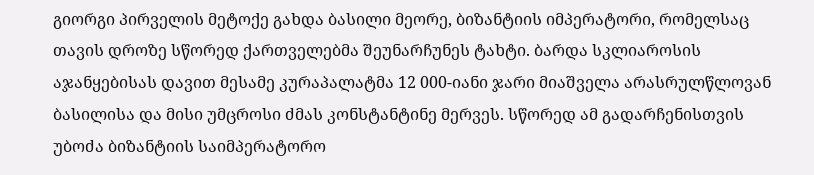გიორგი პირველის მეტოქე გახდა ბასილი მეორე, ბიზანტიის იმპერატორი, რომელსაც თავის დროზე სწორედ ქართველებმა შეუნარჩუნეს ტახტი. ბარდა სკლიაროსის აჯანყებისას დავით მესამე კურაპალატმა 12 000-იანი ჯარი მიაშველა არასრულწლოვან ბასილისა და მისი უმცროსი ძმას კონსტანტინე მერვეს. სწორედ ამ გადარჩენისთვის უბოძა ბიზანტიის საიმპერატორო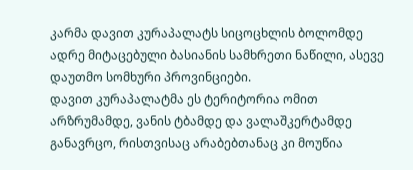კარმა დავით კურაპალატს სიცოცხლის ბოლომდე ადრე მიტაცებული ბასიანის სამხრეთი ნაწილი, ასევე დაუთმო სომხური პროვინციები.
დავით კურაპალატმა ეს ტერიტორია ომით არზრუმამდე, ვანის ტბამდე და ვალაშკერტამდე განავრცო, რისთვისაც არაბებთანაც კი მოუწია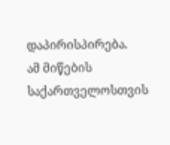დაპირისპირება.
ამ მიწების საქართველოსთვის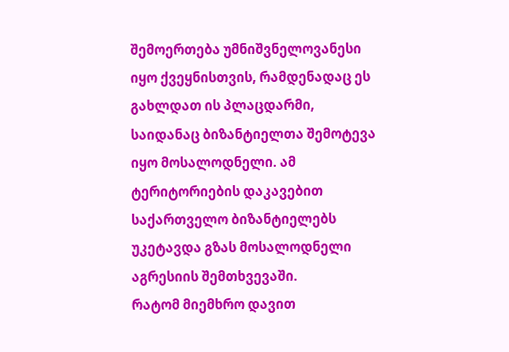შემოერთება უმნიშვნელოვანესი იყო ქვეყნისთვის, რამდენადაც ეს გახლდათ ის პლაცდარმი, საიდანაც ბიზანტიელთა შემოტევა იყო მოსალოდნელი. ამ ტერიტორიების დაკავებით საქართველო ბიზანტიელებს უკეტავდა გზას მოსალოდნელი აგრესიის შემთხვევაში.
რატომ მიემხრო დავით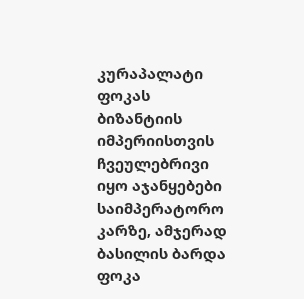კურაპალატი ფოკას
ბიზანტიის იმპერიისთვის ჩვეულებრივი იყო აჯანყებები საიმპერატორო კარზე, ამჯერად ბასილის ბარდა ფოკა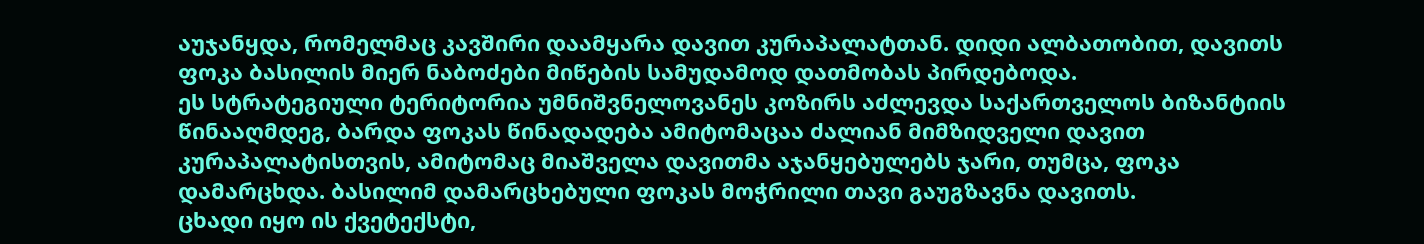აუჯანყდა, რომელმაც კავშირი დაამყარა დავით კურაპალატთან. დიდი ალბათობით, დავითს ფოკა ბასილის მიერ ნაბოძები მიწების სამუდამოდ დათმობას პირდებოდა.
ეს სტრატეგიული ტერიტორია უმნიშვნელოვანეს კოზირს აძლევდა საქართველოს ბიზანტიის წინააღმდეგ, ბარდა ფოკას წინადადება ამიტომაცაა ძალიან მიმზიდველი დავით კურაპალატისთვის, ამიტომაც მიაშველა დავითმა აჯანყებულებს ჯარი, თუმცა, ფოკა დამარცხდა. ბასილიმ დამარცხებული ფოკას მოჭრილი თავი გაუგზავნა დავითს.
ცხადი იყო ის ქვეტექსტი,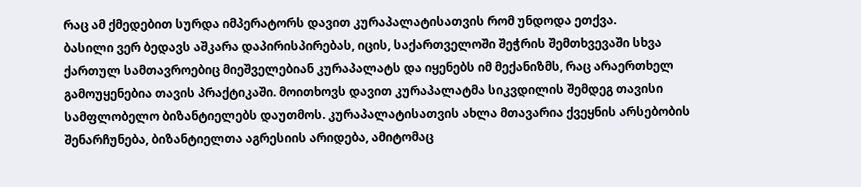რაც ამ ქმედებით სურდა იმპერატორს დავით კურაპალატისათვის რომ უნდოდა ეთქვა.
ბასილი ვერ ბედავს აშკარა დაპირისპირებას, იცის, საქართველოში შეჭრის შემთხვევაში სხვა ქართულ სამთავროებიც მიეშველებიან კურაპალატს და იყენებს იმ მექანიზმს, რაც არაერთხელ გამოუყენებია თავის პრაქტიკაში. მოითხოვს დავით კურაპალატმა სიკვდილის შემდეგ თავისი სამფლობელო ბიზანტიელებს დაუთმოს. კურაპალატისათვის ახლა მთავარია ქვეყნის არსებობის შენარჩუნება, ბიზანტიელთა აგრესიის არიდება, ამიტომაც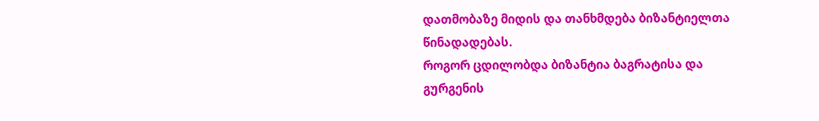დათმობაზე მიდის და თანხმდება ბიზანტიელთა წინადადებას.
როგორ ცდილობდა ბიზანტია ბაგრატისა და გურგენის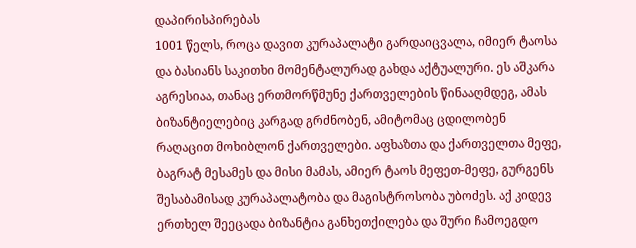დაპირისპირებას
1001 წელს, როცა დავით კურაპალატი გარდაიცვალა, იმიერ ტაოსა და ბასიანს საკითხი მომენტალურად გახდა აქტუალური. ეს აშკარა აგრესიაა, თანაც ერთმორწმუნე ქართველების წინააღმდეგ, ამას ბიზანტიელებიც კარგად გრძნობენ, ამიტომაც ცდილობენ რაღაცით მოხიბლონ ქართველები. აფხაზთა და ქართველთა მეფე, ბაგრატ მესამეს და მისი მამას, ამიერ ტაოს მეფეთ-მეფე, გურგენს შესაბამისად კურაპალატობა და მაგისტროსობა უბოძეს. აქ კიდევ ერთხელ შეეცადა ბიზანტია განხეთქილება და შური ჩამოეგდო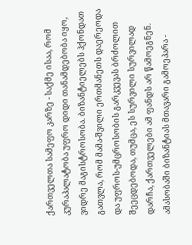ქართველთა სამეფო კარზე - საქმე ისაა, რომ კურაპალატობა უფრო დიდი თანამდებობა იყო, ვიდრე მაგისტროსობა. ბიზანტიელებს ჰქონდათ გათვლა, რომ მამა-შვილი ერთმანეთს დაერეოდა და უფროს-უმცროსობის გარკვევას ბრძოლით შეეცდებოდა, თუმცა, ეს სურვილი სურვილად დარჩა, ქართველები ამ ფანდს არ წამოეგნენ.
ამასობაში ბიზანტიას მთავარი გამოეპარა -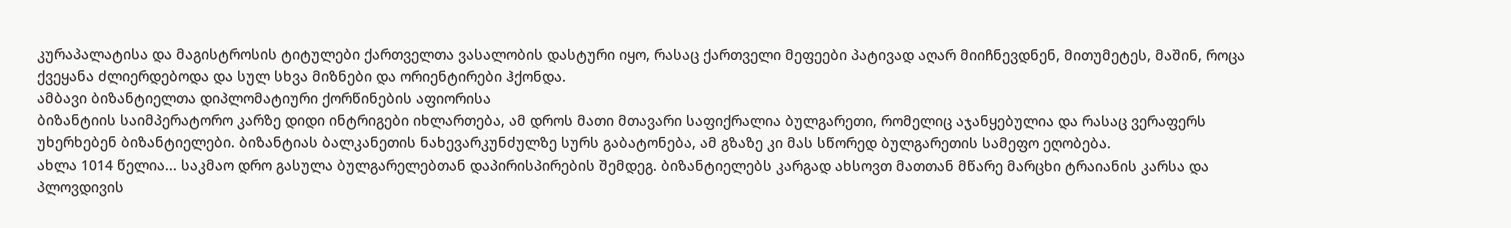კურაპალატისა და მაგისტროსის ტიტულები ქართველთა ვასალობის დასტური იყო, რასაც ქართველი მეფეები პატივად აღარ მიიჩნევდნენ, მითუმეტეს, მაშინ, როცა ქვეყანა ძლიერდებოდა და სულ სხვა მიზნები და ორიენტირები ჰქონდა.
ამბავი ბიზანტიელთა დიპლომატიური ქორწინების აფიორისა
ბიზანტიის საიმპერატორო კარზე დიდი ინტრიგები იხლართება, ამ დროს მათი მთავარი საფიქრალია ბულგარეთი, რომელიც აჯანყებულია და რასაც ვერაფერს უხერხებენ ბიზანტიელები. ბიზანტიას ბალკანეთის ნახევარკუნძულზე სურს გაბატონება, ამ გზაზე კი მას სწორედ ბულგარეთის სამეფო ეღობება.
ახლა 1014 წელია... საკმაო დრო გასულა ბულგარელებთან დაპირისპირების შემდეგ. ბიზანტიელებს კარგად ახსოვთ მათთან მწარე მარცხი ტრაიანის კარსა და პლოვდივის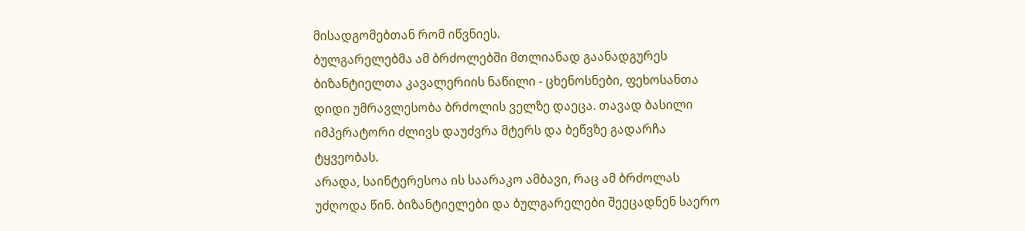მისადგომებთან რომ იწვნიეს.
ბულგარელებმა ამ ბრძოლებში მთლიანად გაანადგურეს ბიზანტიელთა კავალერიის ნაწილი - ცხენოსნები, ფეხოსანთა დიდი უმრავლესობა ბრძოლის ველზე დაეცა. თავად ბასილი იმპერატორი ძლივს დაუძვრა მტერს და ბეწვზე გადარჩა ტყვეობას.
არადა, საინტერესოა ის საარაკო ამბავი, რაც ამ ბრძოლას უძღოდა წინ. ბიზანტიელები და ბულგარელები შეეცადნენ საერო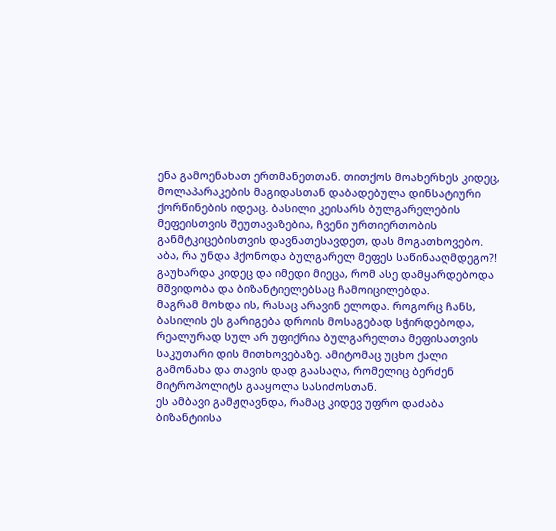ენა გამოენახათ ერთმანეთთან. თითქოს მოახერხეს კიდეც, მოლაპარაკების მაგიდასთან დაბადებულა დინსატიური ქორწინების იდეაც. ბასილი კეისარს ბულგარელების მეფეისთვის შეუთავაზებია, ჩვენი ურთიერთობის განმტკიცებისთვის დავნათესავდეთ, დას მოგათხოვებო.
აბა, რა უნდა ჰქონოდა ბულგარელ მეფეს საწინააღმდეგო?! გაუხარდა კიდეც და იმედი მიეცა, რომ ასე დამყარდებოდა მშვიდობა და ბიზანტიელებსაც ჩამოიცილებდა.
მაგრამ მოხდა ის, რასაც არავინ ელოდა. როგორც ჩანს, ბასილის ეს გარიგება დროის მოსაგებად სჭირდებოდა, რეალურად სულ არ უფიქრია ბულგარელთა მეფისათვის საკუთარი დის მითხოვებაზე. ამიტომაც უცხო ქალი გამონახა და თავის დად გაასაღა, რომელიც ბერძენ მიტროპოლიტს გააყოლა სასიძოსთან.
ეს ამბავი გამჟღავნდა, რამაც კიდევ უფრო დაძაბა ბიზანტიისა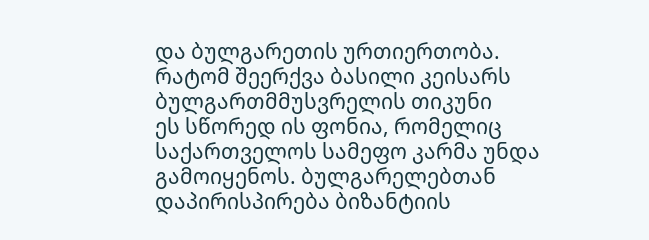და ბულგარეთის ურთიერთობა.
რატომ შეერქვა ბასილი კეისარს ბულგართმმუსვრელის თიკუნი
ეს სწორედ ის ფონია, რომელიც საქართველოს სამეფო კარმა უნდა გამოიყენოს. ბულგარელებთან დაპირისპირება ბიზანტიის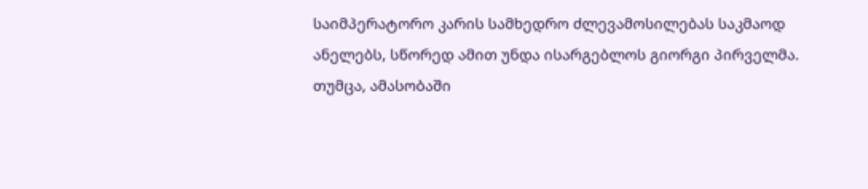საიმპერატორო კარის სამხედრო ძლევამოსილებას საკმაოდ ანელებს, სწორედ ამით უნდა ისარგებლოს გიორგი პირველმა.
თუმცა, ამასობაში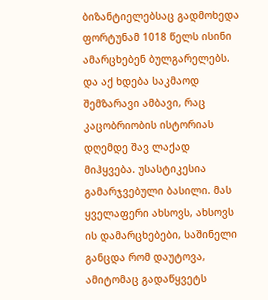ბიზანტიელებსაც გადმოხედა ფორტუნამ 1018 წელს ისინი ამარცხებენ ბულგარელებს. და აქ ხდება საკმაოდ შემზარავი ამბავი, რაც კაცობრიობის ისტორიას დღემდე შავ ლაქად მიჰყვება. უსასტიკესია გამარჯვებული ბასილი. მას ყველაფერი ახსოვს, ახსოვს ის დამარცხებები, საშინელი განცდა რომ დაუტოვა, ამიტომაც გადაწყვეტს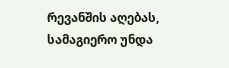რევანშის აღებას, სამაგიერო უნდა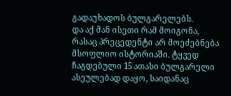გადაუხადოს ბულგარელებს.
და აქ მან ისეთი რამ მოიგონა, რასაც პრეცედენტი არ მოეძებნება მსოფლიო ისტორიაში. ტყვედ ჩაგდებული 15 ათასი ბულგარელი ასეულებად დაყო, საიდანაც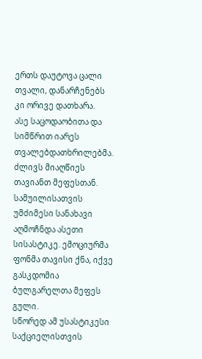ერთს დაუტოვა ცალი თვალი, დანარჩენებს კი ორივე დათხარა.
ასე საცოდაობითა და სიმწრით იარეს თვალებდათხრილებმა. ძლივს მიაღწიეს თავიანთ მეფესთან. სამუილისათვის უმძიმესი სანახავი აღმოჩნდა ასეთი სისასტიკე. ემოციურმა ფონმა თავისი ქნა, იქვე გასკდომია ბულგარელთა მეფეს გული.
სწორედ ამ უსასტიკესი საქციელისთვის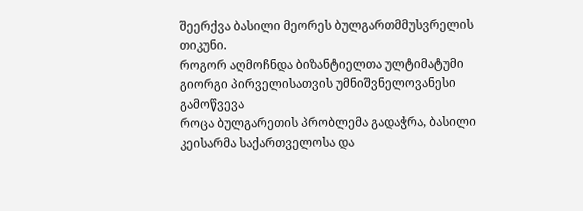შეერქვა ბასილი მეორეს ბულგართმმუსვრელის თიკუნი.
როგორ აღმოჩნდა ბიზანტიელთა ულტიმატუმი გიორგი პირველისათვის უმნიშვნელოვანესი გამოწვევა
როცა ბულგარეთის პრობლემა გადაჭრა, ბასილი კეისარმა საქართველოსა და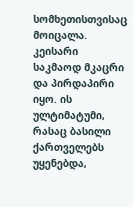სომხეთისთვისაც მოიცალა. კეისარი საკმაოდ მკაცრი და პირდაპირი იყო. ის ულტიმატუმი, რასაც ბასილი ქართველებს უყენებდა,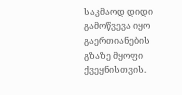საკმაოდ დიდი გამოწვევა იყო გაერთიანების გზაზე მყოფი ქვეყნისთვის.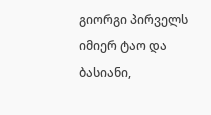გიორგი პირველს იმიერ ტაო და ბასიანი,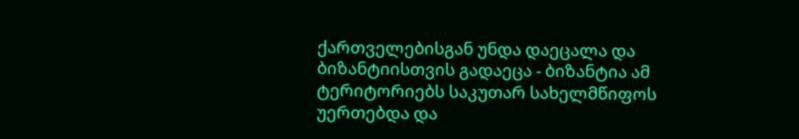ქართველებისგან უნდა დაეცალა და ბიზანტიისთვის გადაეცა - ბიზანტია ამ ტერიტორიებს საკუთარ სახელმწიფოს უერთებდა და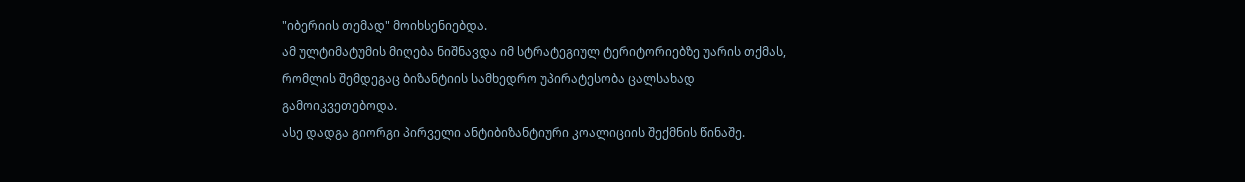"იბერიის თემად" მოიხსენიებდა.
ამ ულტიმატუმის მიღება ნიშნავდა იმ სტრატეგიულ ტერიტორიებზე უარის თქმას, რომლის შემდეგაც ბიზანტიის სამხედრო უპირატესობა ცალსახად გამოიკვეთებოდა.
ასე დადგა გიორგი პირველი ანტიბიზანტიური კოალიციის შექმნის წინაშე.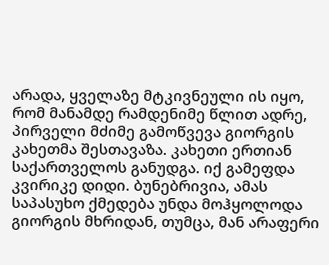არადა, ყველაზე მტკივნეული ის იყო, რომ მანამდე რამდენიმე წლით ადრე, პირველი მძიმე გამოწვევა გიორგის კახეთმა შესთავაზა. კახეთი ერთიან საქართველოს განუდგა. იქ გამეფდა კვირიკე დიდი. ბუნებრივია, ამას საპასუხო ქმედება უნდა მოჰყოლოდა გიორგის მხრიდან, თუმცა, მან არაფერი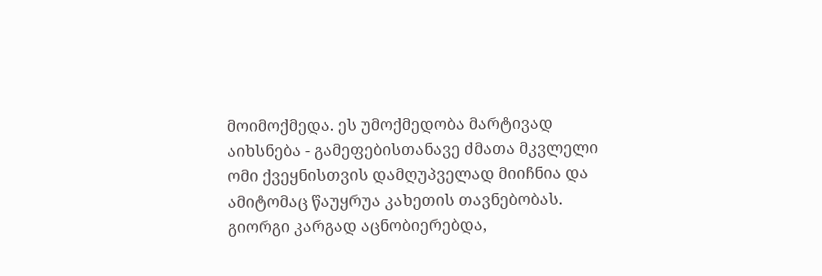მოიმოქმედა. ეს უმოქმედობა მარტივად აიხსნება - გამეფებისთანავე ძმათა მკვლელი ომი ქვეყნისთვის დამღუპველად მიიჩნია და ამიტომაც წაუყრუა კახეთის თავნებობას.
გიორგი კარგად აცნობიერებდა,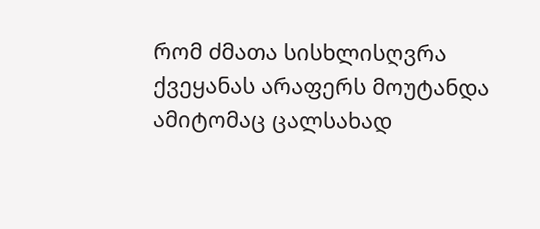რომ ძმათა სისხლისღვრა ქვეყანას არაფერს მოუტანდა ამიტომაც ცალსახად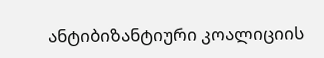ანტიბიზანტიური კოალიციის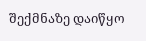შექმნაზე დაიწყო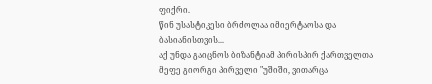ფიქრი.
წინ უსასტიკესი ბრძოლაა იმიერტაოსა და ბასიანისთვის...
აქ უნდა გაიცნოს ბიზანტიამ პირისპირ ქართველთა მეფე გიორგი პირველი "უშიში, ვითარცა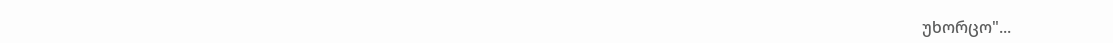უხორცო"...